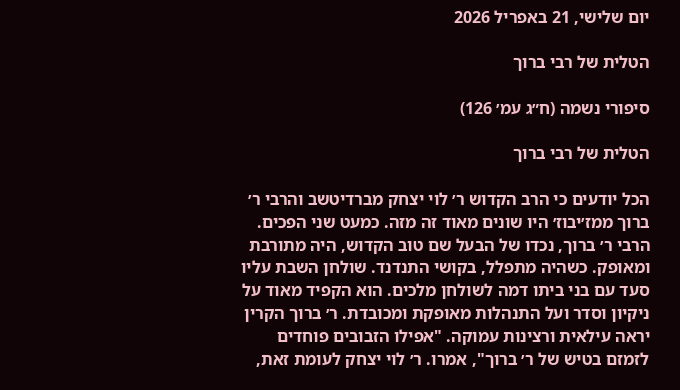יום שלישי, 21 באפריל 2026

הטלית של רבי ברוך

סיפורי נשמה (ח״ג עמ׳ 126)

הטלית של רבי ברוך

הכל יודעים כי הרב הקדוש ר׳ לוי יצחק מברדיטשב והרבי ר׳ ברוך ממז׳יבוז׳ היו שונים מאוד זה מזה. כמעט שני הפכים. הרבי ר׳ ברוך, נכדו של הבעל שם טוב הקדוש, היה מתורבת ומאופק. כשהיה מתפלל, בקושי התנדנד. שולחן השבת עליו סעד עם בני ביתו דמה לשולחן מלכים. הוא הקפיד מאוד על ניקיון וסדר ועל התנהלות מאופקת ומכובדת. ר׳ ברוך הקרין יראה עילאית ורצינות עמוקה. "אפילו הזבובים פוחדים לזמזם בטיש של ר׳ ברוך", אמרו. ר׳ לוי יצחק לעומת זאת,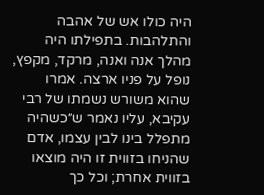היה כולו אש של אהבה והתלהבות. בתפילתו היה מהלך אנה ואנה, מרקד, מקפץ, נופל על פניו ארצה. אמרו שהוא משורש נשמתו של רבי עקיבא, עליו נאמר ש״כשהיה מתפלל בינו לבין עצמו, אדם שהניחו בזווית זו היה מוצאו בזווית אחרת; וכל כך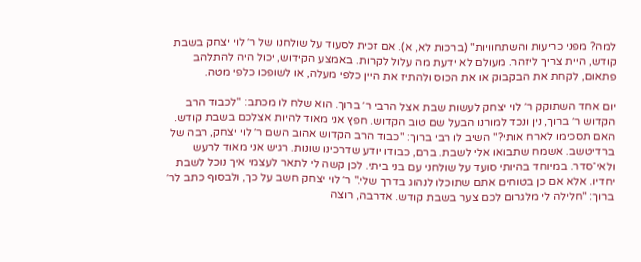למה? מפני כריעות והשתחוויות" (ברכות לא, א). אם זכית לסעוד על שולחנו של ר׳ לוי יצחק בשבת קודש, היית צריך ליזהר. מעולם לא ידעת מה עלול לקרות. באמצע הקידוש, יכול היה להתלהב פתאום, לקחת את הבקבוק או את הכוס ולהתיז את היין כלפי מעלה, או לשופכו כלפי מטה.

יום אחד השתוקק ר׳ לוי יצחק לעשות שבת אצל הרבי ר׳ ברוך. הוא שלח לו מכתב: "לכבוד הרב הקדוש ר׳ ברוך, נין ונכד למורנו הבעל שם טוב הקדוש. חפץ אני מאוד להיות אצלכם בשבת קודש. האם תסכימו לארח אותי?" השיב לו רבי ברוך: "כבוד הרב הקדוש אהוב השם ר׳ לוי יצחק, רבה של ברדיטשב. אשמח שתבואו אלי לשבת. ברם, כבודו יודע שדרכינו שונות. רגיש אני מאוד לרעש ולאי־סדר. במיוחד בהיותי סועד על שולחני עם בני ביתי. לכן קשה לי לתאר לעצמי איך נוכל לשבת יחדיו. אלא אם כן בטוחים אתם שתוכלו לנהוג בדרך שלי." ר׳ לוי יצחק חשב על כך, ולבסוף כתב לר׳ ברוך: "חלילה לי מלגרום לכם צער בשבת קודש. אדרבה, רוצה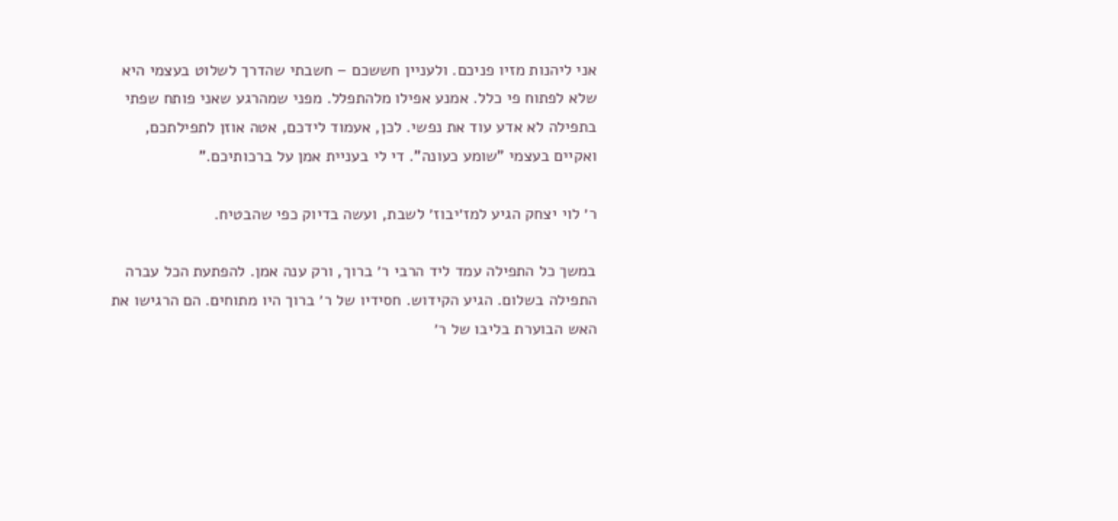אני ליהנות מזיו פניכם. ולעניין חששכם – חשבתי שהדרך לשלוט בעצמי היא שלא לפתוח פי כלל. אמנע אפילו מלהתפלל. מפני שמהרגע שאני פותח שפתי בתפילה לא אדע עוד את נפשי. לכן, אעמוד לידכם, אטה אוזן לתפילתכם, ואקיים בעצמי "שומע כעונה". די לי בעניית אמן על ברכותיכם."

ר׳ לוי יצחק הגיע למז׳יבוז׳ לשבת, ועשה בדיוק כפי שהבטיח.

במשך כל התפילה עמד ליד הרבי ר׳ ברוך, ורק ענה אמן. להפתעת הכל עברה התפילה בשלום. הגיע הקידוש. חסידיו של ר׳ ברוך היו מתוחים. הם הרגישו את האש הבוערת בליבו של ר׳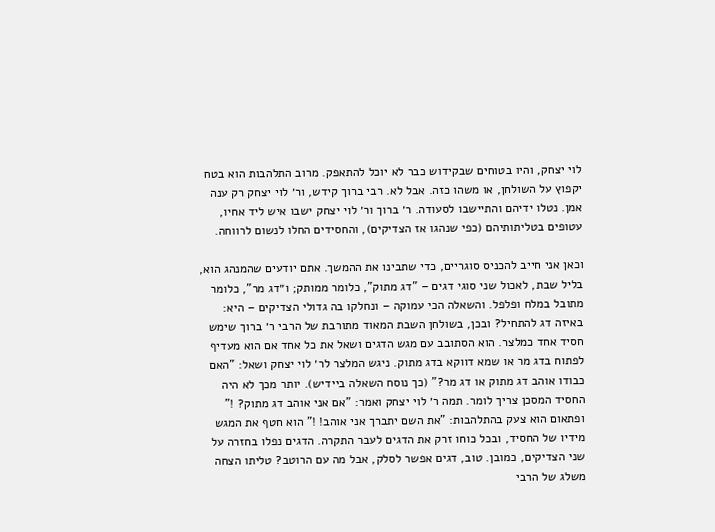לוי יצחק, והיו בטוחים שבקידוש כבר לא יוכל להתאפק. מרוב התלהבות הוא בטח יקפוץ על השולחן, או משהו כזה. אבל לא. רבי ברוך קידש, ור׳ לוי יצחק רק ענה אמן. נטלו ידיהם והתיישבו לסעודה. ר׳ ברוך ור׳ לוי יצחק ישבו איש ליד אחיו, עטופים בטליתותיהם (כפי שנהגו אז הצדיקים), והחסידים החלו לנשום לרווחה.

וכאן אני חייב להכניס סוגריים, כדי שתבינו את ההמשך. אתם יודעים שהמנהג הוא, בליל שבת, לאכול שני סוגי דגים – "דג מתוק", כלומר ממותק; ו״דג מר", כלומר מתובל במלח ופלפל. והשאלה הכי עמוקה – ונחלקו בה גדולי הצדיקים – היא: באיזה דג להתחיל? ובכן, בשולחן השבת המאוד מתורבת של הרבי ר׳ ברוך שימש חסיד אחד כמלצר. הוא הסתובב עם מגש הדגים ושאל את כל אחד אם הוא מעדיף לפתוח בדג מר או שמא דווקא בדג מתוק. ניגש המלצר לר׳ לוי יצחק ושאל: "האם כבודו אוהב דג מתוק או דג מר?" (כך נוסח השאלה ביידיש). יותר מכך לא היה החסיד המסכן צריך לומר. תמה ר׳ לוי יצחק ואמר: "אם אני אוהב דג מתוק? !" ופתאום הוא צעק בהתלהבות: "את השם יתברך אני אוהב! !" הוא חטף את המגש מידיו של החסיד, ובכל כוחו זרק את הדגים לעבר התקרה. הדגים נפלו בחזרה על שני הצדיקים, כמובן. טוב, דגים אפשר לסלק, אבל מה עם הרוטב? טליתו הצחה משלג של הרבי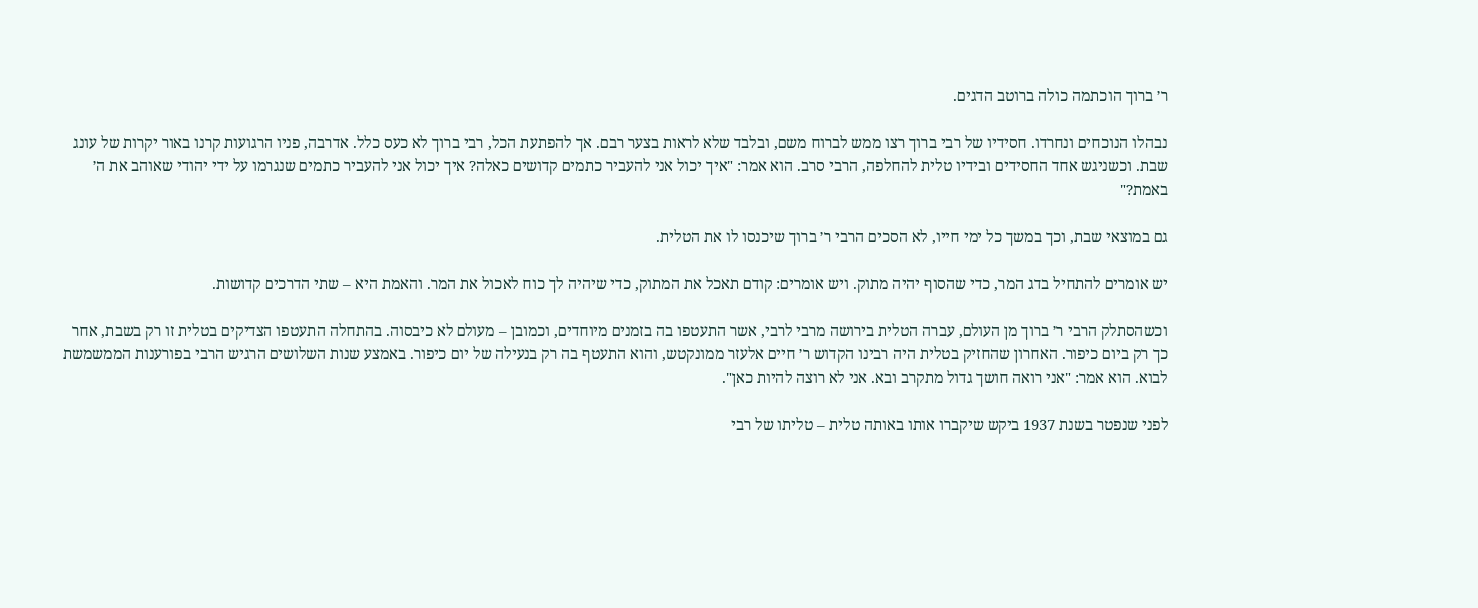ר׳ ברוך הוכתמה כולה ברוטב הדגים.

נבהלו הנוכחים ונחרדו. חסידיו של רבי ברוך רצו ממש לברוח משם, ובלבד שלא לראות בצער רבם. אך להפתעת הכל, רבי ברוך לא כעס כלל. אדרבה, פניו הרגועות קרנו באור יקרות של עונג שבת. וכשניגש אחד החסידים ובידיו טלית להחלפה, הרבי סרב. הוא אמר: "איך יכול אני להעביר כתמים קדושים כאלה? איך יכול אני להעביר כתמים שנגרמו על ידי יהודי שאוהב את ה׳ באמת?"

גם במוצאי שבת, וכך במשך כל ימי חייו, לא הסכים הרבי ר׳ ברוך שיכנסו לו את הטלית.

יש אומרים להתחיל בדג המר, כדי שהסוף יהיה מתוק. ויש אומרים: קודם תאכל את המתוק, כדי שיהיה לך כוח לאכול את המר. והאמת היא – שתי הדרכים קדושות.

וכשהסתלק הרבי ר׳ ברוך מן העולם, עברה הטלית בירושה מרבי לרבי, אשר התעטפו בה בזמנים מיוחדים, וכמובן – מעולם לא כיבסוה. בהתחלה התעטפו הצדיקים בטלית זו רק בשבת, אחר כך רק ביום כיפור. האחרון שהחזיק בטלית היה רבינו הקדוש ר׳ חיים אלעזר ממונקטש, והוא התעטף בה רק בנעילה של יום כיפור. באמצע שנות השלושים הרגיש הרבי בפורענות הממשמשת לבוא. הוא אמר: "אני רואה חושך גדול מתקרב ובא. אני לא רוצה להיות כאן".

לפני שנפטר בשנת 1937 ביקש שיקברו אותו באותה טלית – טליתו של רבי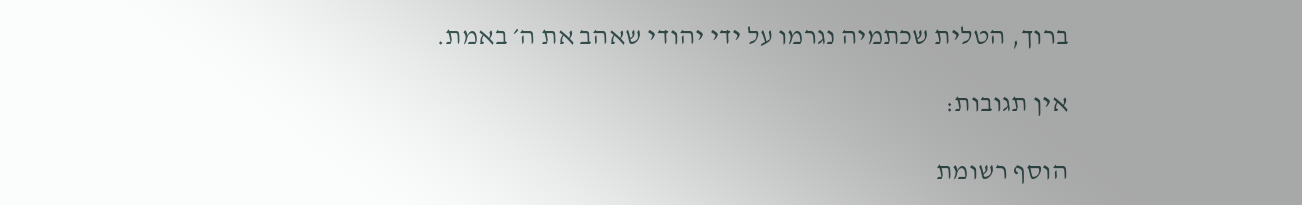ברוך, הטלית שכתמיה נגרמו על ידי יהודי שאהב את ה׳ באמת.

אין תגובות:

הוסף רשומת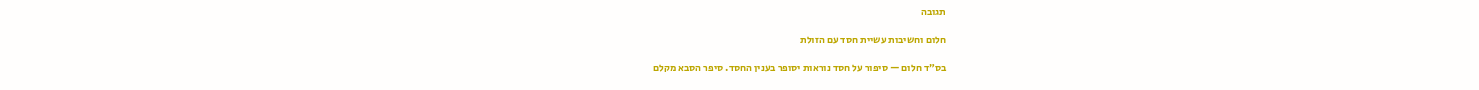תגובה

חלום וחשיבות עשיית חסד עם הזולת

בס״ד חלום — סיפור על חסד נוראות יסופר בענין החסד. סיפר הסבא מקלם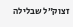זצוק״ל שבלילה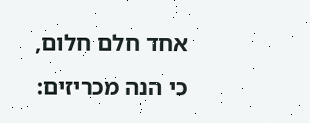אחד חלם חלום, כי הנה מכריזים: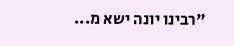"רבינו יונה ישא מ...